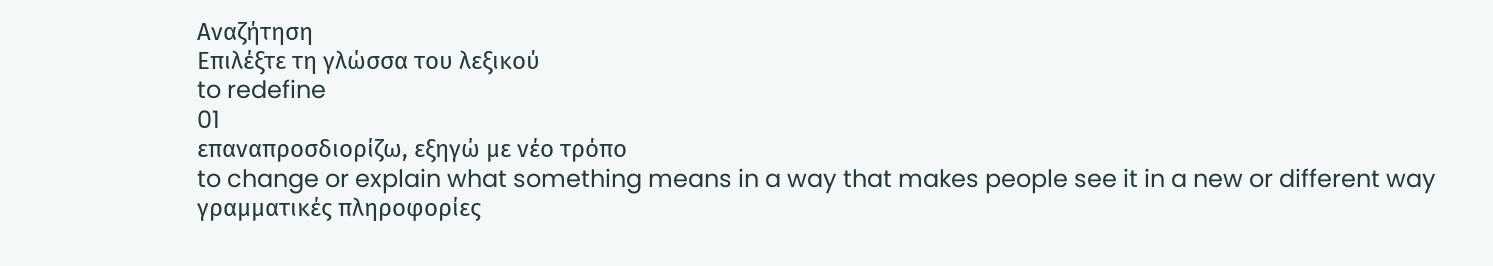Αναζήτηση
Επιλέξτε τη γλώσσα του λεξικού
to redefine
01
επαναπροσδιορίζω, εξηγώ με νέο τρόπο
to change or explain what something means in a way that makes people see it in a new or different way
γραμματικές πληροφορίες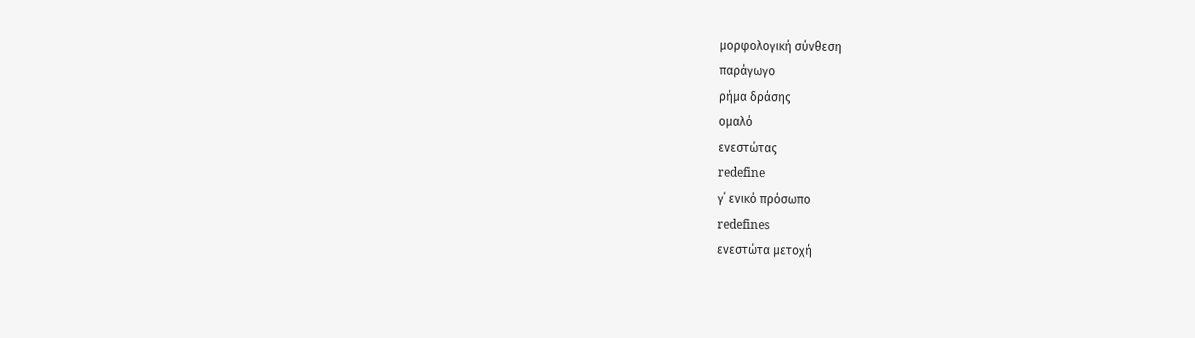μορφολογική σύνθεση
παράγωγο
ρήμα δράσης
ομαλό
ενεστώτας
redefine
γ΄ ενικό πρόσωπο
redefines
ενεστώτα μετοχή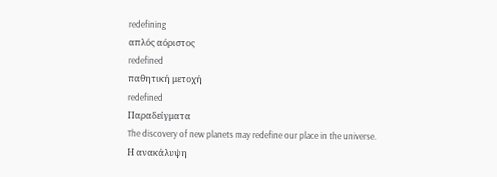redefining
απλός αόριστος
redefined
παθητική μετοχή
redefined
Παραδείγματα
The discovery of new planets may redefine our place in the universe.
Η ανακάλυψη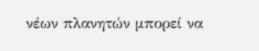νέων πλανητών μπορεί να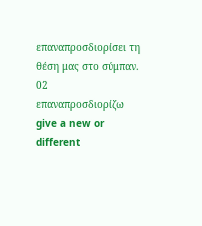επαναπροσδιορίσει τη θέση μας στο σύμπαν.
02
επαναπροσδιορίζω
give a new or different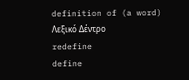definition of (a word)
Λεξικό Δέντρο
redefine
define